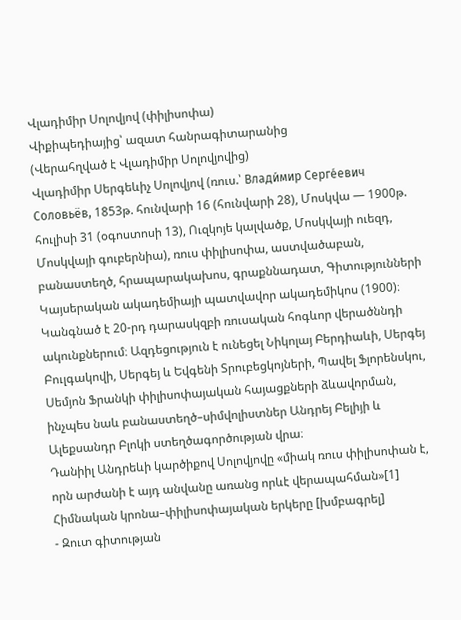Վլադիմիր Սոլովյով (փիլիսոփա)
Վիքիպեդիայից՝ ազատ հանրագիտարանից
(Վերահղված է Վլադիմիր Սոլովյովից)
Վլադիմիր Սերգեևիչ Սոլովյով (ռուս.՝ Влади́мир Серге́евич Соловьёв, 1853թ. հունվարի 16 (հունվարի 28), Մոսկվա — 1900թ. հուլիսի 31 (օգոստոսի 13), Ուզկոյե կալվածք, Մոսկվայի ուեզդ, Մոսկվայի գուբերնիա), ռուս փիլիսոփա, աստվածաբան, բանաստեղծ, հրապարակախոս, գրաքննադատ, Գիտությունների Կայսերական ակադեմիայի պատվավոր ակադեմիկոս (1900)։ Կանգնած է 20-րդ դարասկզբի ռուսական հոգևոր վերածննդի ակունքներում։ Ազդեցություն է ունեցել Նիկոլայ Բերդիաևի, Սերգեյ Բուլգակովի, Սերգեյ և Եվգենի Տրուբեցկոյների, Պավել Ֆլորենսկու, Սեմյոն Ֆրանկի փիլիսոփայական հայացքների ձևավորման, ինչպես նաև բանաստեղծ–սիմվոլիստներ Անդրեյ Բելիյի և Ալեքսանդր Բլոկի ստեղծագործության վրա։
Դանիիլ Անդրեևի կարծիքով Սոլովյովը «միակ ռուս փիլիսոփան է, որն արժանի է այդ անվանը առանց որևէ վերապահման»[1]
Հիմնական կրոնա–փիլիսոփայական երկերը [խմբագրել]
- Զուտ գիտության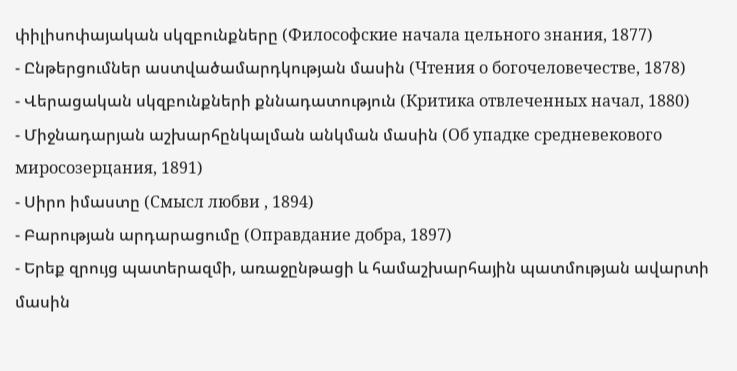փիլիսոփայական սկզբունքները (Философские начала цельного знания, 1877)
- Ընթերցումներ աստվածամարդկության մասին (Чтения о богочеловечестве, 1878)
- Վերացական սկզբունքների քննադատություն (Критика отвлеченных начал, 1880)
- Միջնադարյան աշխարհընկալման անկման մասին (Об упадке средневекового миросозерцания, 1891)
- Սիրո իմաստը (Смысл любви , 1894)
- Բարության արդարացումը (Оправдание добра, 1897)
- Երեք զրույց պատերազմի, առաջընթացի և համաշխարհային պատմության ավարտի մասին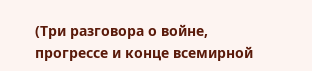(Три разговора о войне, прогрессе и конце всемирной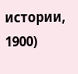истории, 1900)